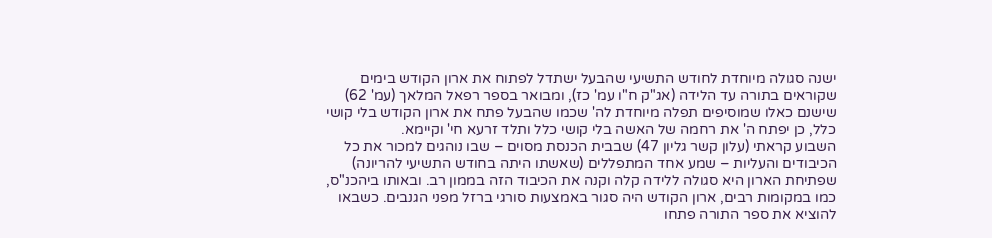ישנה סגולה מיוחדת לחודש התשיעי שהבעל ישתדל לפתוח את ארון הקודש בימים שקוראים בתורה עד הלידה (אג"ק ח"ו עמ' כז), ומבואר בספר רפאל המלאך (עמ' 62) שישנם כאלו שמוסיפים תפלה מיוחדת לה' שכמו שהבעל פתח את ארון הקודש בלי קושי כלל, כן יפתח ה' את רחמה של האשה בלי קושי כלל ותלד זרעא חי' וקיימא.
השבוע קראתי (עלון קשר גליון 47) שבבית הכנסת מסוים – שבו נוהגים למכור את כל הכיבודים והעליות – שמע אחד המתפללים (שאשתו היתה בחודש התשיעי להריונה) שפתיחת הארון היא סגולה ללידה קלה וקנה את הכיבוד הזה בממון רב. ובאותו ביהכנ"ס, כמו במקומות רבים, ארון הקודש היה סגור באמצעות סורגי ברזל מפני הגנבים. כשבאו להוציא את ספר התורה פתחו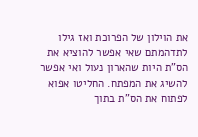את הוילון של הפרוכת ואז גילו לתדהמתם שאי אפשר להוציא את הס"ת היות שהארון נעול ואי אפשר להשיג את המפתח. החליטו אפוא לפתוח את הס"ת בתוך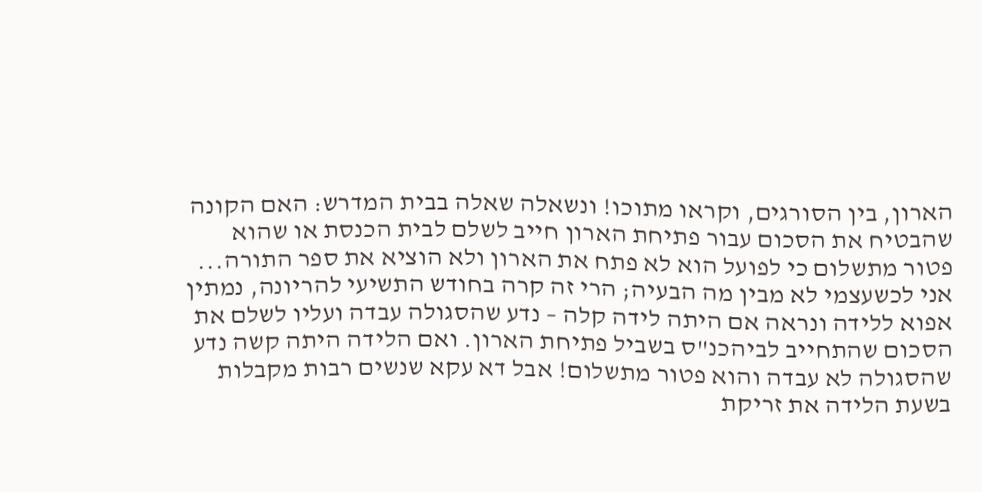הארון, בין הסורגים, וקראו מתוכו! ונשאלה שאלה בבית המדרש: האם הקונה שהבטיח את הסכום עבור פתיחת הארון חייב לשלם לבית הכנסת או שהוא פטור מתשלום כי לפועל הוא לא פתח את הארון ולא הוציא את ספר התורה...
אני לכשעצמי לא מבין מה הבעיה; הרי זה קרה בחודש התשיעי להריונה, נמתין אפוא ללידה ונראה אם היתה לידה קלה – נדע שהסגולה עבדה ועליו לשלם את הסכום שהתחייב לביהכנ"ס בשביל פתיחת הארון. ואם הלידה היתה קשה נדע שהסגולה לא עבדה והוא פטור מתשלום! אבל דא עקא שנשים רבות מקבלות בשעת הלידה את זריקת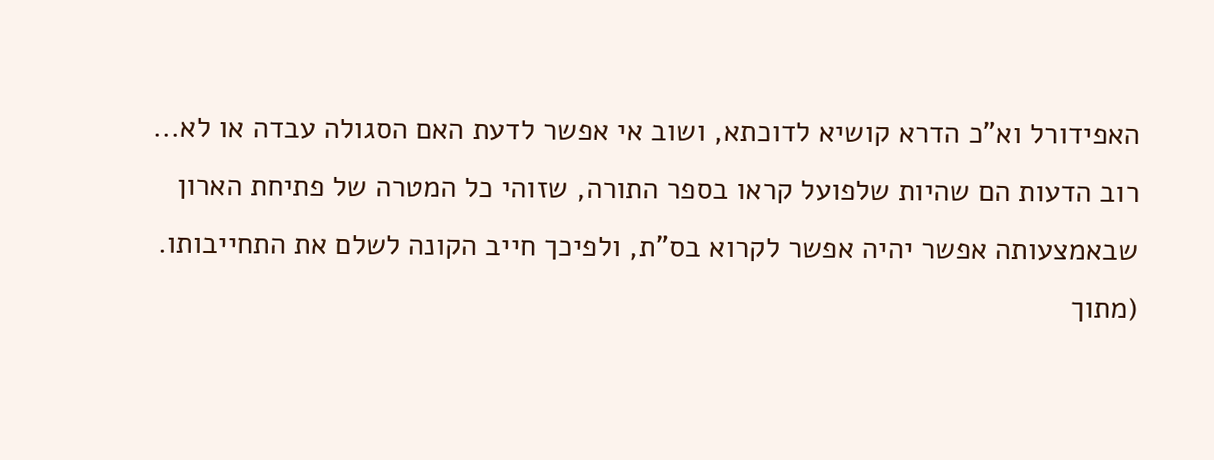האפידורל וא"כ הדרא קושיא לדוכתא, ושוב אי אפשר לדעת האם הסגולה עבדה או לא...
רוב הדעות הם שהיות שלפועל קראו בספר התורה, שזוהי כל המטרה של פתיחת הארון שבאמצעותה אפשר יהיה אפשר לקרוא בס"ת, ולפיכך חייב הקונה לשלם את התחייבותו.
(מתוך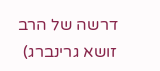דרשה של הרב זושא גרינברג)